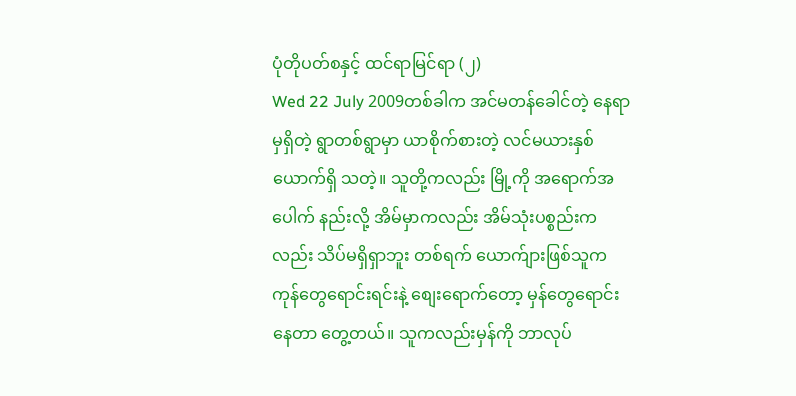ပုံတိုပတ်စနှင့် ထင်ရာမြင်ရာ (၂)
Wed 22 July 2009တစ်ခါက အင်မတန်ခေါင်တဲ့ နေရာမှရှိတဲ့ ရွာတစ်ရွာမှာ ယာစိုက်စားတဲ့ လင်မယားနှစ်ယောက်ရှိ သတဲ့။ သူတို့ကလည်း မြို့ကို အရောက်အပေါက် နည်းလို့ အိမ်မှာကလည်း အိမ်သုံးပစ္စည်းကလည်း သိပ်မရှိရှာဘူး တစ်ရက် ယောက်ျားဖြစ်သူက ကုန်တွေရောင်းရင်းနဲ့ စျေးရောက်တော့ မှန်တွေရောင်းနေတာ တွေ့တယ်။ သူကလည်းမှန်ကို ဘာလုပ်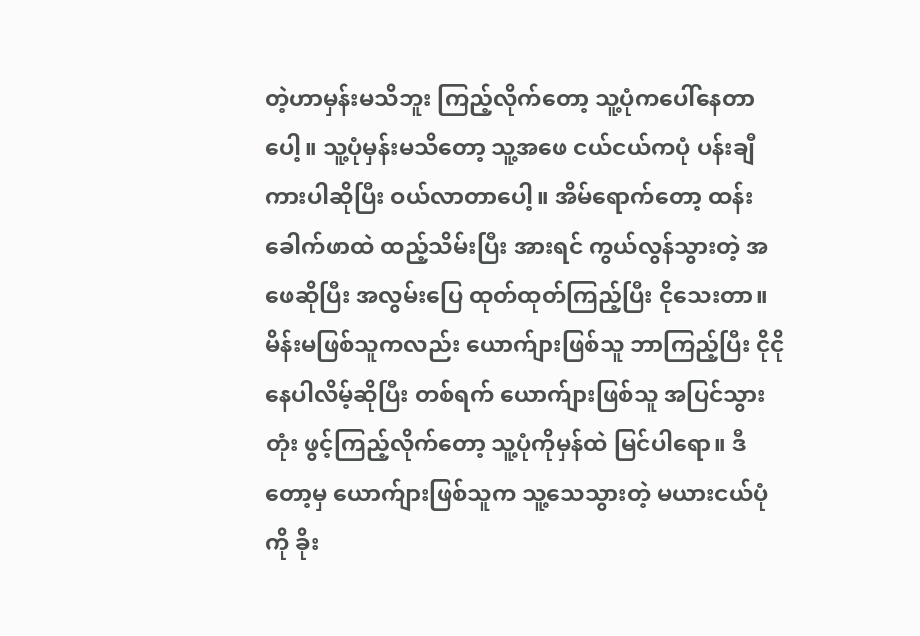တဲ့ဟာမှန်းမသိဘူး ကြည့်လိုက်တော့ သူ့ပုံကပေါ်နေတာပေါ့။ သူ့ပုံမှန်းမသိတော့ သူ့အဖေ ငယ်ငယ်ကပုံ ပန်းချီကားပါဆိုပြီး ဝယ်လာတာပေါ့။ အိမ်ရောက်တော့ ထန်းခေါက်ဖာထဲ ထည့်သိမ်းပြီး အားရင် ကွယ်လွန်သွားတဲ့ အဖေဆိုပြီး အလွမ်းပြေ ထုတ်ထုတ်ကြည့်ပြီး ငိုသေးတာ။
မိန်းမဖြစ်သူကလည်း ယောက်ျားဖြစ်သူ ဘာကြည့်ပြီး ငိုငိုနေပါလိမ့်ဆိုပြီး တစ်ရက် ယောက်ျားဖြစ်သူ အပြင်သွားတုံး ဖွင့်ကြည့်လိုက်တော့ သူ့ပုံကိုမှန်ထဲ မြင်ပါရော။ ဒီတော့မှ ယောက်ျားဖြစ်သူက သူ့သေသွားတဲ့ မယားငယ်ပုံကို ခိုး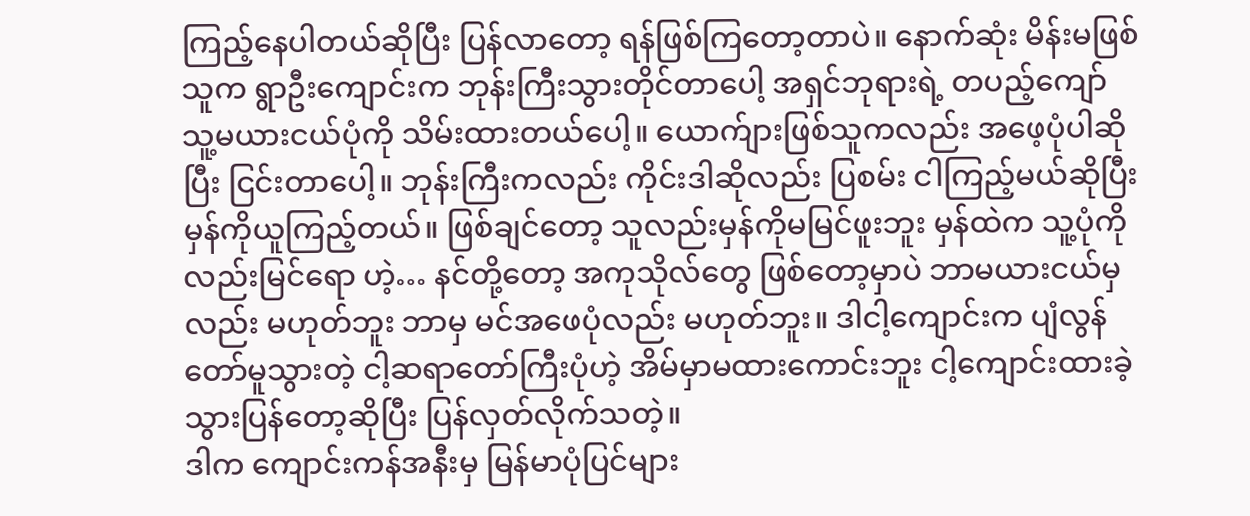ကြည့်နေပါတယ်ဆိုပြီး ပြန်လာတော့ ရန်ဖြစ်ကြတော့တာပဲ။ နောက်ဆုံး မိန်းမဖြစ်သူက ရွာဦးကျောင်းက ဘုန်းကြီးသွားတိုင်တာပေါ့ အရှင်ဘုရားရဲ့ တပည့်ကျော် သူ့မယားငယ်ပုံကို သိမ်းထားတယ်ပေါ့။ ယောက်ျားဖြစ်သူကလည်း အဖေ့ပုံပါဆိုပြီး ငြင်းတာပေါ့။ ဘုန်းကြီးကလည်း ကိုင်းဒါဆိုလည်း ပြစမ်း ငါကြည့်မယ်ဆိုပြီး မှန်ကိုယူကြည့်တယ်။ ဖြစ်ချင်တော့ သူလည်းမှန်ကိုမမြင်ဖူးဘူး မှန်ထဲက သူ့ပုံကိုလည်းမြင်ရော ဟဲ့… နင်တို့တော့ အကုသိုလ်တွေ ဖြစ်တော့မှာပဲ ဘာမယားငယ်မှလည်း မဟုတ်ဘူး ဘာမှ မင်အဖေပုံလည်း မဟုတ်ဘူး။ ဒါငါ့ကျောင်းက ပျံလွန်တော်မူသွားတဲ့ ငါ့ဆရာတော်ကြီးပုံဟဲ့ အိမ်မှာမထားကောင်းဘူး ငါ့ကျောင်းထားခဲ့ သွားပြန်တော့ဆိုပြီး ပြန်လှတ်လိုက်သတဲ့။
ဒါက ကျောင်းကန်အနီးမှ မြန်မာပုံပြင်များ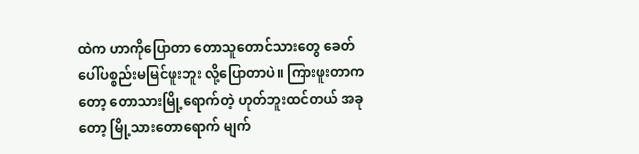ထဲက ဟာကိုပြောတာ တောသူတောင်သားတွေ ခေတ်ပေါ်ပစ္စည်းမမြင်ဖူးဘူး လို့ပြောတာပဲ။ ကြားဖူးတာကတော့ တောသားမြို့ရောက်တဲ့ ဟုတ်ဘူးထင်တယ် အခုတော့ မြို့သားတောရောက် မျက်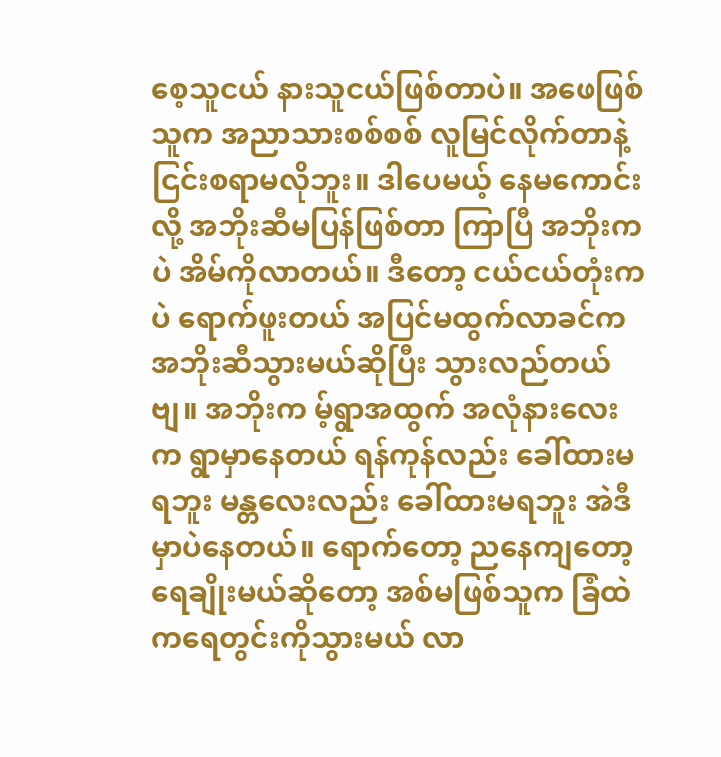စေ့သူငယ် နားသူငယ်ဖြစ်တာပဲ။ အဖေဖြစ်သူက အညာသားစစ်စစ် လူမြင်လိုက်တာနဲ့ ငြင်းစရာမလိုဘူး။ ဒါပေမယ့် နေမကောင်းလို့ အဘိုးဆီမပြန်ဖြစ်တာ ကြာပြီ အဘိုးကပဲ အိမ်ကိုလာတယ်။ ဒီတော့ ငယ်ငယ်တုံးကပဲ ရောက်ဖူးတယ် အပြင်မထွက်လာခင်က အဘိုးဆီသွားမယ်ဆိုပြီး သွားလည်တယ်ဗျ။ အဘိုးက မ့်ရွာအထွက် အလုံနားလေးက ရွာမှာနေတယ် ရန်ကုန်လည်း ခေါ်ထားမရဘူး မန္တလေးလည်း ခေါ်ထားမရဘူး အဲဒီမှာပဲနေတယ်။ ရောက်တော့ ညနေကျတော့ ရေချိုးမယ်ဆိုတော့ အစ်မဖြစ်သူက ခြံထဲကရေတွင်းကိုသွားမယ် လာ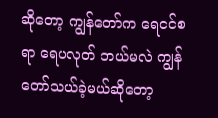ဆိုတော့ ကျွန်တော်က ရေငင်စရာ ရေပလုတ် ဘယ်မလဲ ကျွန်တော်သယ်ခဲ့မယ်ဆိုတော့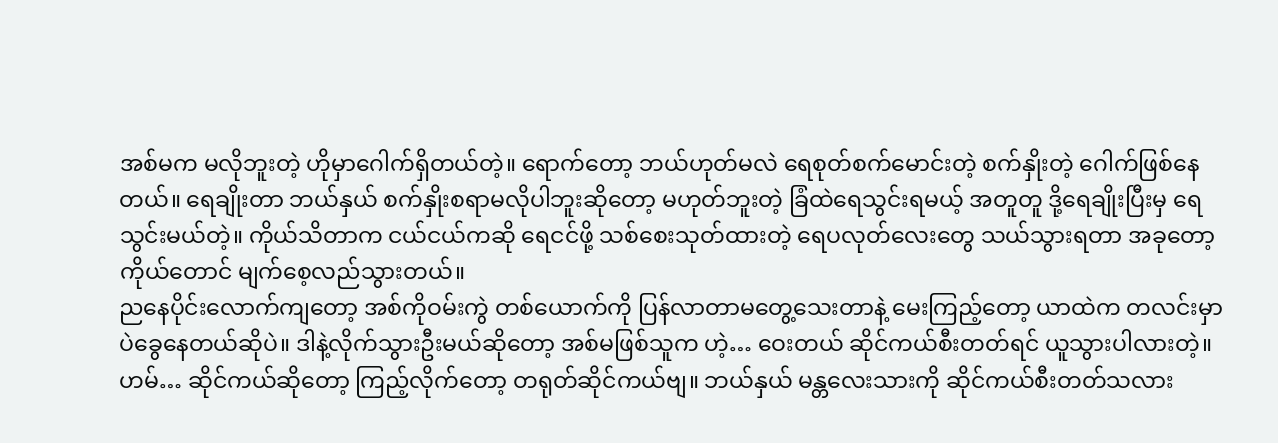အစ်မက မလိုဘူးတဲ့ ဟိုမှာဂေါက်ရှိတယ်တဲ့။ ရောက်တော့ ဘယ်ဟုတ်မလဲ ရေစုတ်စက်မောင်းတဲ့ စက်နှိုးတဲ့ ဂေါက်ဖြစ်နေတယ်။ ရေချိုးတာ ဘယ်နှယ် စက်နှိုးစရာမလိုပါဘူးဆိုတော့ မဟုတ်ဘူးတဲ့ ခြံထဲရေသွင်းရမယ့် အတူတူ ဒို့ရေချိုးပြီးမှ ရေသွင်းမယ်တဲ့။ ကိုယ်သိတာက ငယ်ငယ်ကဆို ရေငင်ဖို့ သစ်စေးသုတ်ထားတဲ့ ရေပလုတ်လေးတွေ သယ်သွားရတာ အခုတော့ ကိုယ်တောင် မျက်စေ့လည်သွားတယ်။
ညနေပိုင်းလောက်ကျတော့ အစ်ကိုဝမ်းကွဲ တစ်ယောက်ကို ပြန်လာတာမတွေ့သေးတာနဲ့ မေးကြည့်တော့ ယာထဲက တလင်းမှာ ပဲခွေနေတယ်ဆိုပဲ။ ဒါနဲ့လိုက်သွားဦးမယ်ဆိုတော့ အစ်မဖြစ်သူက ဟဲ့… ဝေးတယ် ဆိုင်ကယ်စီးတတ်ရင် ယူသွားပါလားတဲ့။ ဟမ်… ဆိုင်ကယ်ဆိုတော့ ကြည့်လိုက်တော့ တရုတ်ဆိုင်ကယ်ဗျ။ ဘယ်နှယ် မန္တလေးသားကို ဆိုင်ကယ်စီးတတ်သလား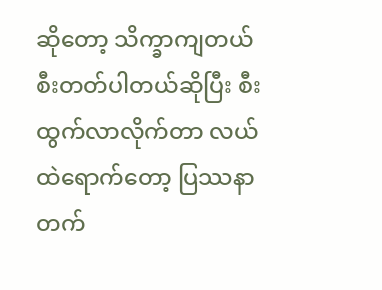ဆိုတော့ သိက္ခာကျတယ် စီးတတ်ပါတယ်ဆိုပြီး စီးထွက်လာလိုက်တာ လယ်ထဲရောက်တော့ ပြဿနာတက်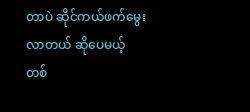တာပဲ ဆိုင်ကယ်ဖက်မွေးလာတယ် ဆိုပေမယ့် တစ်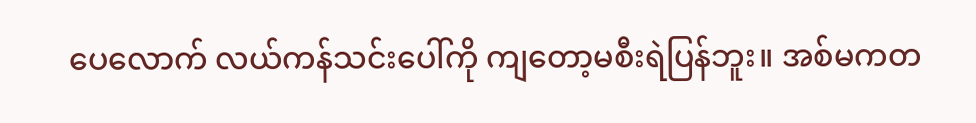ပေလောက် လယ်ကန်သင်းပေါ်ကို ကျတော့မစီးရဲပြန်ဘူး။ အစ်မကတ